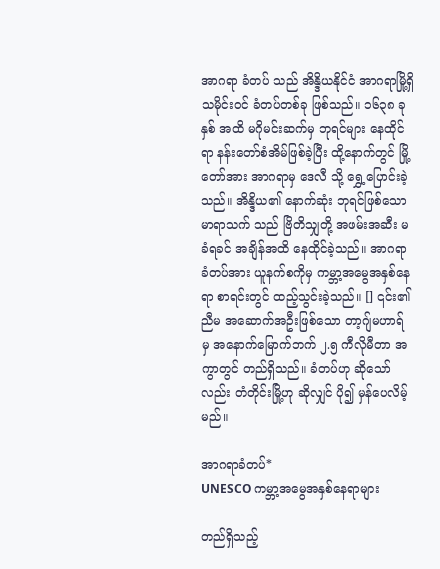အာဂရာ ခံတပ် သည် အိန္ဒိယနိုင်ငံ အာဂရာမြို့ရှိ သမိုင်းဝင် ခံတပ်တစ်ခု ဖြစ်သည်။ ၁၆၃၈ ခုနှစ် အထိ မဂိုမင်းဆက်မှ ဘုရင်များ နေထိုင်ရာ နန်းတော်စံအိမ်ဖြစ်ခဲ့ပြီး ထို့နောက်တွင် မြို့တော်အား အာဂရာမှ ဒေလီ သို့ ရွှေ့ပြောင်းခဲ့သည်။ အိန္ဒိယ၏ နောက်ဆုံး ဘုရင်ဖြစ်သော မာရာသက် သည် ဗြိတိသျှတို့ အဖမ်းအဆီး မခံရခင် အချိန်အထိ နေထိုင်ခဲ့သည်။ အာဂရာ ခံတပ်အား ယူနက်စကိုမှ ကမ္ဘာ့အမွေအနှစ်နေရာ စာရင်းတွင် ထည့်သွင်းခဲ့သည်။ [] ၎င်း၏ ညီမ အဆောက်အဦးဖြစ်သော တာ့ဂျ်မဟာရ် မှ အနောက်မြောက်ဘက် ၂.၅ ကီလိုမီတာ အကွာတွင် တည်ရှိသည်။ ခံတပ်ဟု ဆိုသော်လည်း တံတိုင်းမြို့ဟု ဆိုလျှင် ပို၍ မှန်ပေလိမ့်မည်။

အာဂရာခံတပ်*
UNESCO ကမ္ဘာ့အမွေအနှစ်နေရာများ

တည်ရှိသည့်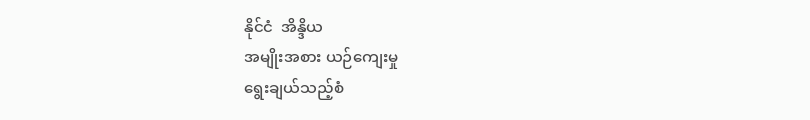နိုင်ငံ  အိန္ဒိယ
အမျိုးအစား ယဉ်ကျေးမှု
ရွေးချယ်သည့်စံ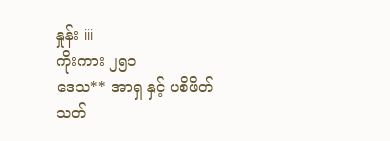နှုန်း iii
ကိုးကား ၂၅၁
ဒေသ** အာရှ နှင့် ပစိဖိတ်
သတ်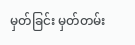မှတ်ခြင်း မှတ်တမ်း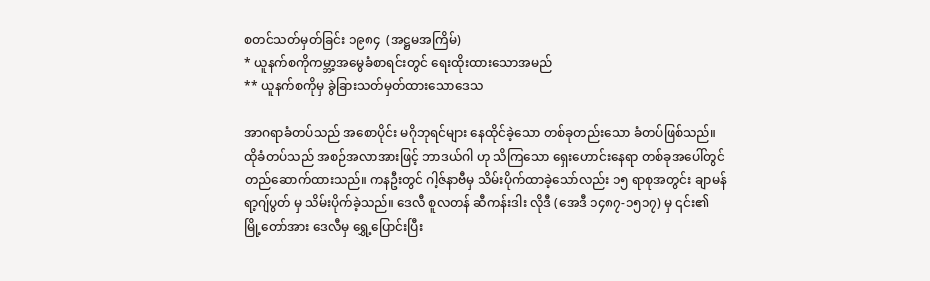စတင်သတ်မှတ်ခြင်း ၁၉၈၄  (အဋ္ဌမအကြိမ်)
* ယူနက်စကိုကမ္ဘာ့အမွေခံစာရင်းတွင် ရေးထိုးထားသောအမည်
** ယူနက်စကိုမှ ခွဲခြားသတ်မှတ်ထားသောဒေသ

အာဂရာခံတပ်သည် အစောပိုင်း မဂိုဘုရင်များ နေထိုင်ခဲ့သော တစ်ခုတည်းသော ခံတပ်ဖြစ်သည်။ ထိုခံတပ်သည် အစဉ်အလာအားဖြင့် ဘာဒယ်ဂါ ဟု သိကြသော ရှေးဟောင်းနေရာ တစ်ခုအပေါ်တွင် တည်ဆောက်ထားသည်။ ကနဦးတွင် ဂါ့ဇ်နာဗီမှ သိမ်းပိုက်ထာခဲ့သော်လည်း ၁၅ ရာစုအတွင်း ချာမန် ရာ့ဂျ်ပွတ် မှ သိမ်းပိုက်ခဲ့သည်။ ဒေလီ စူလတန် ဆီကန်းဒါး လိုဒီ (အေဒီ ၁၄၈၇-၁၅၁၇) မှ ၎င်း၏ မြို့တော်အား ဒေလီမှ ရွှေ့ပြောင်းပြီး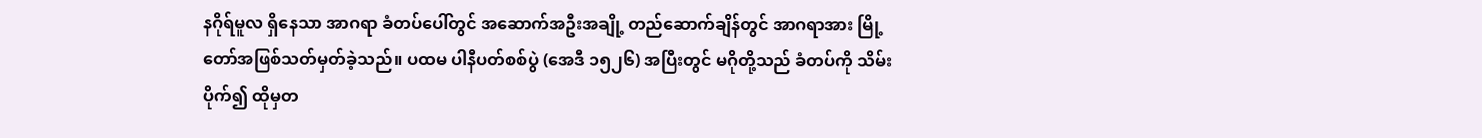နဂိုရ်မူလ ရှိနေသာ အာဂရာ ခံတပ်ပေါ်တွင် အဆောက်အဦးအချို့ တည်ဆောက်ချိန်တွင် အာဂရာအား မြို့တော်အဖြစ်သတ်မှတ်ခဲ့သည်။ ပထမ ပါနီပတ်စစ်ပွဲ (အေဒီ ၁၅၂၆) အပြီးတွင် မဂိုတို့သည် ခံတပ်ကို သိမ်းပိုက်၍ ထိုမှတ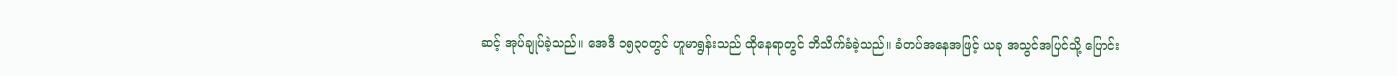ဆင့် အုပ်ချုပ်ခဲ့သည်။ အေဒီ ၁၅၃၀တွင် ဟူမာရွန်းသည် ထိုနေရာတွင် ဘိသိက်ခံခဲ့သည်။ ခံတပ်အနေအဖြင့် ယခု အသွင်အပြင်သို့ ပြောင်း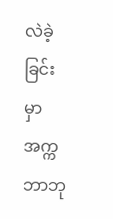လဲခဲ့ခြင်းမှာ အက္ကဘာဘု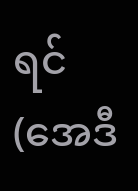ရင် (အေဒီ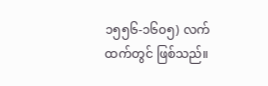၁၅၅၆-၁၆၀၅) လက်ထက်တွင် ဖြစ်သည်။